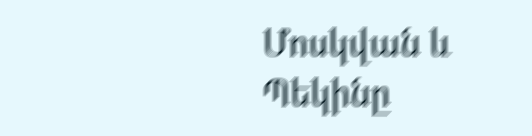Մոսկվան և Պեկինը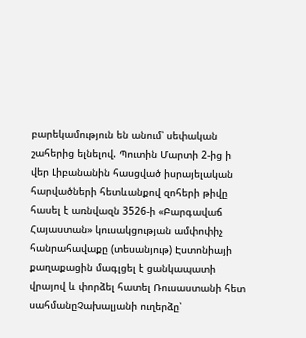բարեկամություն են անում՝ սեփական շահերից ելնելով. Պուտին Մարտի 2-ից ի վեր Լիբանանին հասցված իսրայելական հարվածների հետևանքով զոհերի թիվը հասել է առնվազն 3526-ի «Բարգավաճ Հայաստան» կուսակցության ամփոփիչ հանրահավաքը (տեսանյութ) Էստոնիայի քաղաքացին մագլցել է ցանկապատի վրայով և փորձել հատել Ռուսաստանի հետ սահմանըՉախալյանի ուղերձը՝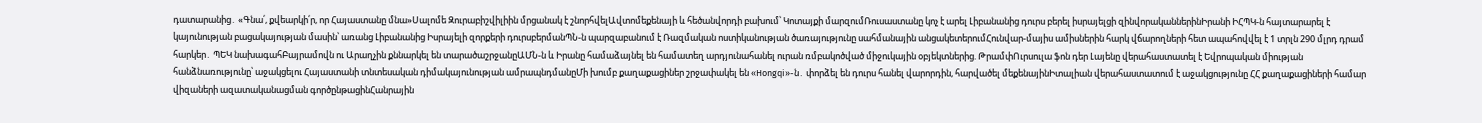դատարանից․ «Գնա՛, քվեարկի՛ր, որ Հայաստանը մնա»Սալոմե Զուրաբիշվիլիին մրցանակ է շնորհվելԱվտոմեքենայի և հեծանվորդի բախում՝ Կոտայքի մարզումՌուսաստանը կոչ է արել Լիբանանից դուրս բերել իսրայելցի զինվորականներինԻրանի ԻՀՊԿ-ն հայտարարել է կայունության բացակայության մասին՝ առանց Լիբանանից Իսրայելի զորքերի դուրսբերմանՊՆ-ն պարզաբանում է Ռազմական ոստիկանության ծառայությունը սահմանային անցակետերումՀունվար-մայիս ամիսներին հարկ վճարողների հետ ապահովվել է 1 տրլն 290 մլրդ դրամ հարկեր․ ՊԵԿ նախագահԲայրամովն ու Արաղչին քննարկել են տարածաշրջանըԱՄՆ-ն և Իրանը համաձայնել են համատեղ արդյունահանել ուրան ռմբակոծված միջուկային օբյեկտներից. ԹրամփՈւրսուլա ֆոն դեր Լայենը վերահաստատել է Եվրոպական միության հանձնառությունը՝ աջակցելու Հայաստանի տնտեսական դիմակայունության ամրապնդմանըՄի խումբ քաղաքացիներ շրջափակել են «Hongqi»-ն․ փորձել են դուրս հանել վարորդին, հարվածել մեքենայինԻտալիան վերահաստատում է աջակցությունը ՀՀ քաղաքացիների համար վիզաների ազատականացման գործընթացինՀանրային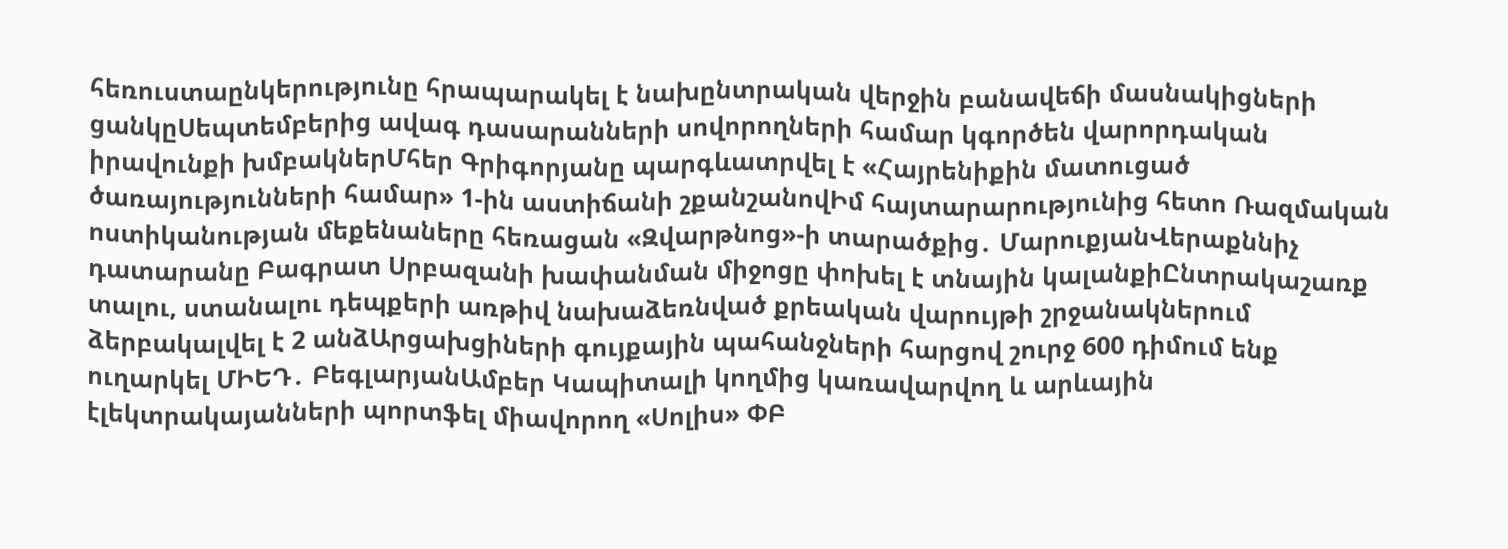հեռուստաընկերությունը հրապարակել է նախընտրական վերջին բանավեճի մասնակիցների ցանկըՍեպտեմբերից ավագ դասարանների սովորողների համար կգործեն վարորդական իրավունքի խմբակներՄհեր Գրիգորյանը պարգևատրվել է «Հայրենիքին մատուցած ծառայությունների համար» 1-ին աստիճանի շքանշանովԻմ հայտարարությունից հետո Ռազմական ոստիկանության մեքենաները հեռացան «Զվարթնոց»-ի տարածքից․ ՄարուքյանՎերաքննիչ դատարանը Բագրատ Սրբազանի խափանման միջոցը փոխել է տնային կալանքիԸնտրակաշառք տալու, ստանալու դեպքերի առթիվ նախաձեռնված քրեական վարույթի շրջանակներում ձերբակալվել է 2 անձԱրցախցիների գույքային պահանջների հարցով շուրջ 600 դիմում ենք ուղարկել ՄԻԵԴ․ ԲեգլարյանԱմբեր Կապիտալի կողմից կառավարվող և արևային էլեկտրակայանների պորտֆել միավորող «Սոլիս» ՓԲ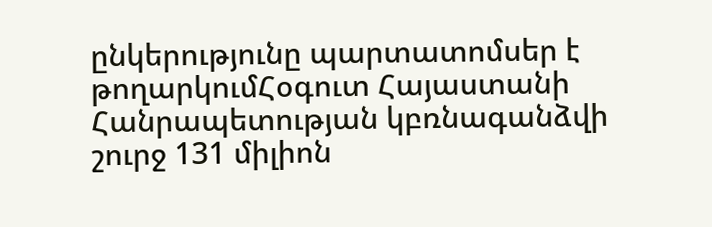ընկերությունը պարտատոմսեր է թողարկումՀօգուտ Հայաստանի Հանրապետության կբռնագանձվի շուրջ 131 միլիոն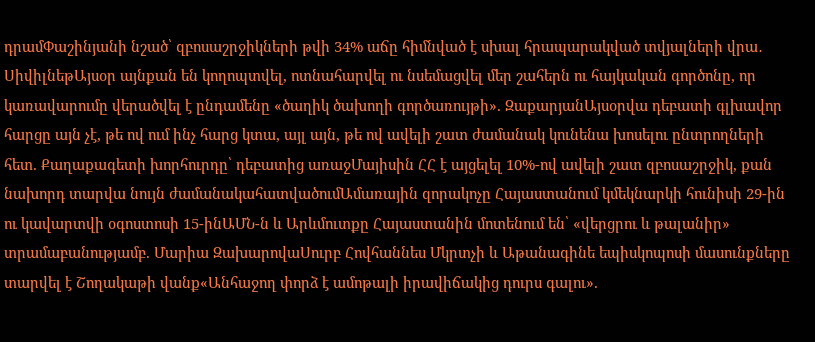դրամՓաշինյանի նշած՝ զբոսաշրջիկների թվի 34% աճը հիմնված է սխալ հրապարակված տվյալների վրա․ ՍիվիլնեթԱյսօր այնքան են կողոպտվել, ոտնահարվել ու նսեմացվել մեր շահերն ու հայկական գործոնը, որ կառավարումը վերածվել է ընդամենը «ծաղիկ ծախողի գործառույթի». ԶաքարյանԱյսօրվա դեբատի գլխավոր հարցը այն չէ, թե ով ում ինչ հարց կտա, այլ այն, թե ով ավելի շատ ժամանակ կունենա խոսելու ընտրողների հետ. Քաղաքագետի խորհուրդը՝ դեբատից առաջՄայիսին ՀՀ է այցելել 10%-ով ավելի շատ զբոսաշրջիկ, քան նախորդ տարվա նույն ժամանակահատվածումԱմառային զորակոչը Հայաստանում կմեկնարկի հունիսի 29-ին ու կավարտվի օգոստոսի 15-ինԱՄՆ-ն և Արևմուտքը Հայաստանին մոտենում են՝ «վերցրու և թալանիր» տրամաբանությամբ. Մարիա ԶախարովաՍուրբ Հովհաննես Մկրտչի և Աթանագինե եպիսկոպոսի մասունքները տարվել է Շողակաթի վանք«Անհաջող փորձ է ամոթալի իրավիճակից դուրս գալու».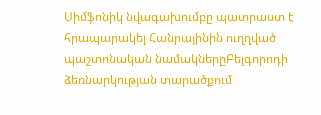Սիմֆոնիկ նվագախումբը պատրաստ է հրապարակել Հանրայինին ուղղված պաշտոնական նամակներըԲելգորոդի ձեռնարկության տարածքում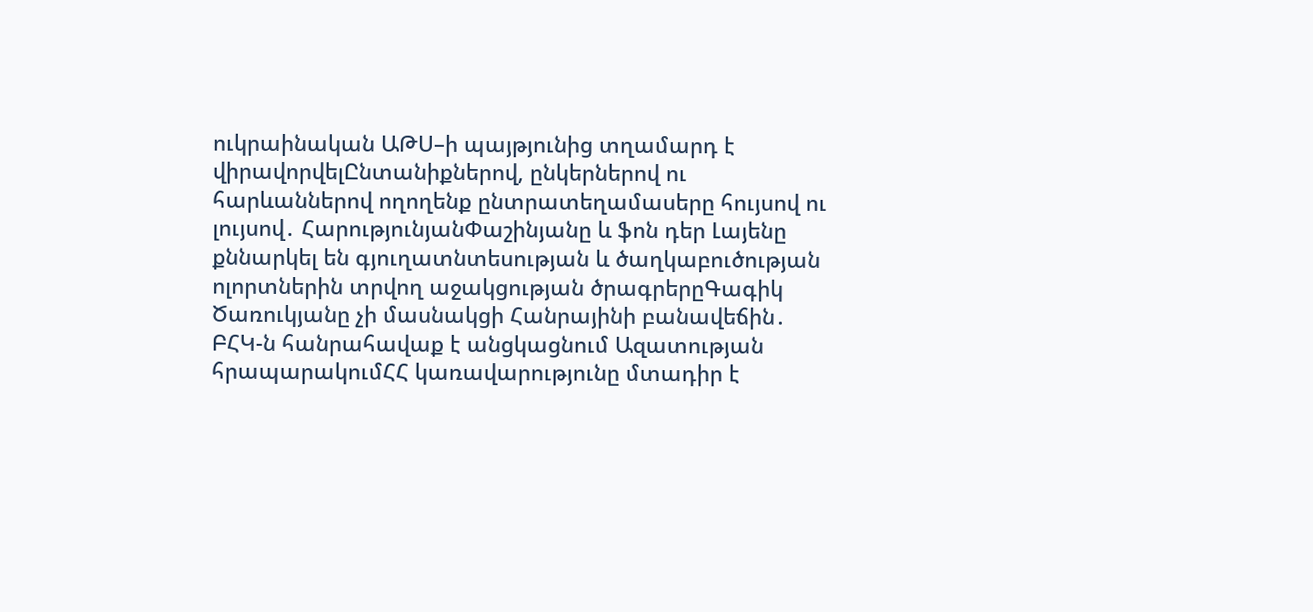ուկրաինական ԱԹՍ–ի պայթյունից տղամարդ է վիրավորվելԸնտանիքներով, ընկերներով ու հարևաններով ողողենք ընտրատեղամասերը հույսով ու լույսով․ ՀարությունյանՓաշինյանը և ֆոն դեր Լայենը քննարկել են գյուղատնտեսության և ծաղկաբուծության ոլորտներին տրվող աջակցության ծրագրերըԳագիկ Ծառուկյանը չի մասնակցի Հանրայինի բանավեճին․ ԲՀԿ-ն հանրահավաք է անցկացնում Ազատության հրապարակումՀՀ կառավարությունը մտադիր է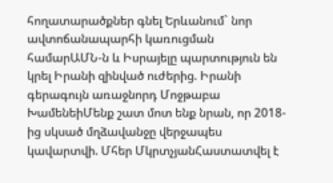հողատարածքներ գնել Երևանում` նոր ավտոճանապարհի կառուցման համարԱՄՆ-ն և Իսրայելը պարտություն են կրել Իրանի զինված ուժերից. Իրանի գերագույն առաջնորդ Մոջթաբա ԽամենեիՄենք շատ մոտ ենք նրան, որ 2018-ից սկսած մղձավանջը վերջապես կավարտվի. Մհեր ՄկրտչյանՀաստատվել է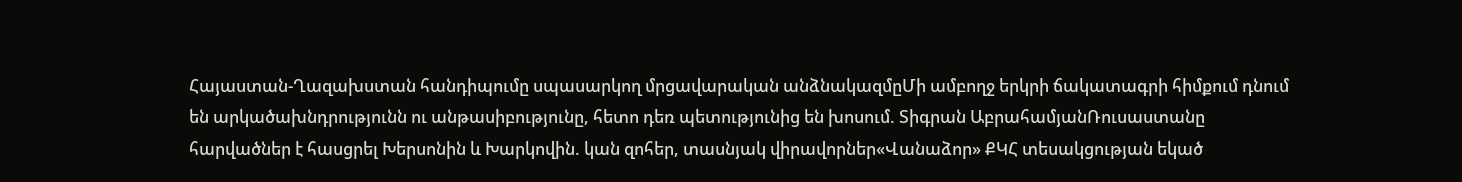Հայաստան-Ղազախստան հանդիպումը սպասարկող մրցավարական անձնակազմըՄի ամբողջ երկրի ճակատագրի հիմքում դնում են արկածախնդրությունն ու անթասիբությունը, հետո դեռ պետությունից են խոսում. Տիգրան ԱբրահամյանՌուսաստանը հարվածներ է հասցրել Խերսոնին և Խարկովին. կան զոհեր, տասնյակ վիրավորներ«Վանաձոր» ՔԿՀ տեսակցության եկած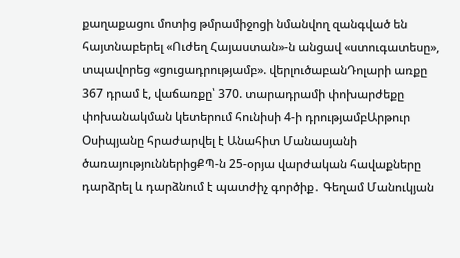քաղաքացու մոտից թմրամիջոցի նմանվող զանգված են հայտնաբերել «Ուժեղ Հայաստան»-ն անցավ «ստուգատեսը», տպավորեց «ցուցադրությամբ». վերլուծաբանԴոլարի առքը 367 դրամ է, վաճառքը՝ 370. տարադրամի փոխարժեքը փոխանակման կետերում հունիսի 4-ի դրությամբԱրթուր Օսիպյանը հրաժարվել է Անահիտ Մանասյանի ծառայություններիցՔՊ-ն 25-օրյա վարժական հավաքները դարձրել և դարձնում է պատժիչ գործիք․ Գեղամ Մանուկյան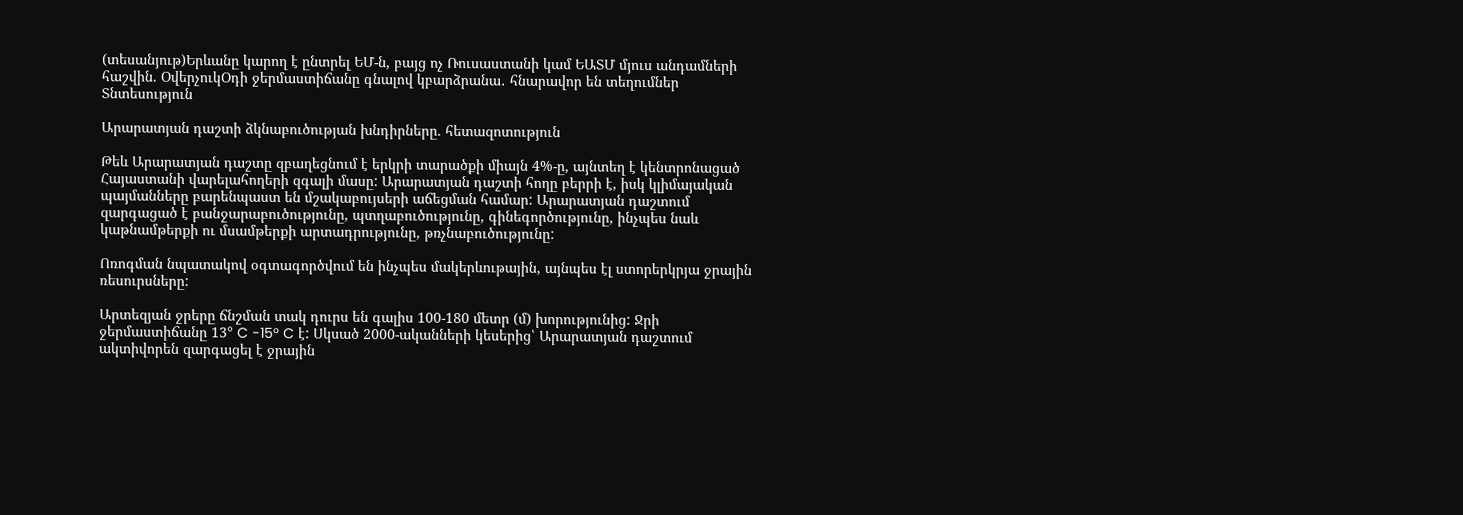(տեսանյութ)Երևանը կարող է ընտրել ԵՄ-ն, բայց ոչ Ռուսաստանի կամ ԵԱՏՄ մյուս անդամների հաշվին. ՕվերչուկՕդի ջերմաստիճանը գնալով կբարձրանա․ հնարավոր են տեղումներ
Տնտեսություն

Արարատյան դաշտի ձկնաբուծության խնդիրները. հետազոտություն

Թեև Արարատյան դաշտը զբաղեցնում է երկրի տարածքի միայն 4%-ը, այնտեղ է կենտրոնացած Հայաստանի վարելահողերի զգալի մասը: Արարատյան դաշտի հողը բերրի է, իսկ կլիմայական պայմանները բարենպաստ են մշակաբույսերի աճեցման համար: Արարատյան դաշտում զարգացած է բանջարաբուծությունը, պտղաբուծությունը, գինեգործությունը, ինչպես նաև կաթնամթերքի ու մսամթերքի արտադրությունը, թռչնաբուծությունը:

Ոռոգման նպատակով օգտագործվում են ինչպես մակերևութային, այնպես էլ ստորերկրյա ջրային ռեսուրսները:

Արտեզյան ջրերը ճնշման տակ դուրս են գալիս 100-180 մետր (մ) խորությունից: Ջրի ջերմաստիճանը 13° C -15° C է: Սկսած 2000-ականների կեսերից՝ Արարատյան դաշտում ակտիվորեն զարգացել է ջրային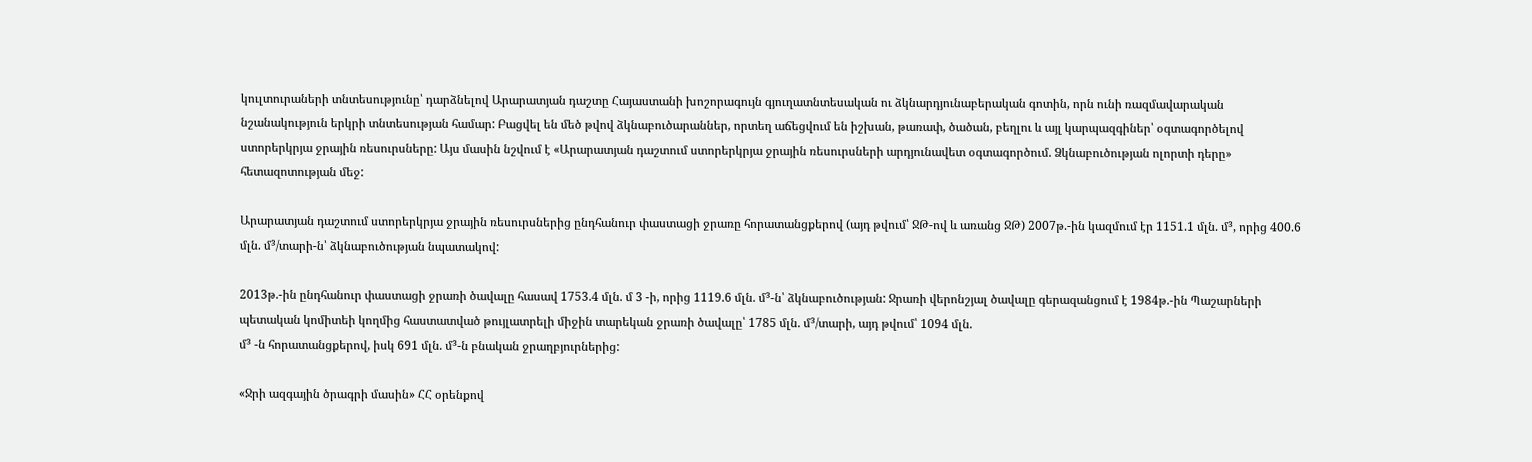կուլտուրաների տնտեսությունը՝ դարձնելով Արարատյան դաշտը Հայաստանի խոշորագույն գյուղատնտեսական ու ձկնարդյունաբերական գոտին, որն ունի ռազմավարական նշանակություն երկրի տնտեսության համար: Բացվել են մեծ թվով ձկնաբուծարաններ, որտեղ աճեցվում են իշխան, թառափ, ծածան, բեղլու և այլ կարպազգիներ՝ օգտագործելով ստորերկրյա ջրային ռեսուրսները: Այս մասին նշվում է «Արարատյան դաշտում ստորերկրյա ջրային ռեսուրսների արդյունավետ օգտագործում. Ձկնաբուծության ոլորտի դերը» հետազոտության մեջ:

Արարատյան դաշտում ստորերկրյա ջրային ռեսուրսներից ընդհանուր փաստացի ջրառը հորատանցքերով (այդ թվում՝ ՋԹ-ով և առանց ՋԹ) 2007թ.-ին կազմում էր 1151.1 մլն. մ³, որից 400.6 մլն. մ³/տարի-ն՝ ձկնաբուծության նպատակով:

2013թ.-ին ընդհանուր փաստացի ջրառի ծավալը հասավ 1753.4 մլն. մ 3 -ի, որից 1119.6 մլն. մ³-ն՝ ձկնաբուծության: Ջրառի վերոնշյալ ծավալը գերազանցում է 1984թ.-ին Պաշարների պետական կոմիտեի կողմից հաստատված թույլատրելի միջին տարեկան ջրառի ծավալը՝ 1785 մլն. մ³/տարի, այդ թվում՝ 1094 մլն.
մ³ -ն հորատանցքերով, իսկ 691 մլն. մ³-ն բնական ջրաղբյուրներից:

«Ջրի ազգային ծրագրի մասին» ՀՀ օրենքով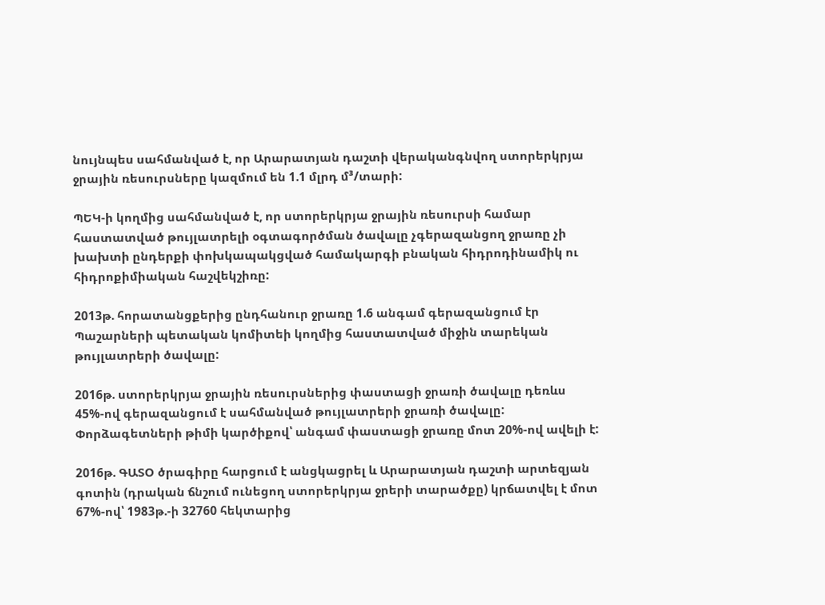նույնպես սահմանված է, որ Արարատյան դաշտի վերականգնվող ստորերկրյա ջրային ռեսուրսները կազմում են 1.1 մլրդ մ³/տարի:

ՊԵԿ-ի կողմից սահմանված է, որ ստորերկրյա ջրային ռեսուրսի համար հաստատված թույլատրելի օգտագործման ծավալը չգերազանցող ջրառը չի խախտի ընդերքի փոխկապակցված համակարգի բնական հիդրոդինամիկ ու հիդրոքիմիական հաշվեկշիռը:

2013թ. հորատանցքերից ընդհանուր ջրառը 1.6 անգամ գերազանցում էր Պաշարների պետական կոմիտեի կողմից հաստատված միջին տարեկան թույլատրերի ծավալը:

2016թ. ստորերկրյա ջրային ռեսուրսներից փաստացի ջրառի ծավալը դեռևս 45%-ով գերազանցում է սահմանված թույլատրերի ջրառի ծավալը: Փորձագետների թիմի կարծիքով՝ անգամ փաստացի ջրառը մոտ 20%-ով ավելի է:

2016թ. ԳԱՏՕ ծրագիրը հարցում է անցկացրել և Արարատյան դաշտի արտեզյան գոտին (դրական ճնշում ունեցող ստորերկրյա ջրերի տարածքը) կրճատվել է մոտ 67%-ով՝ 1983թ.-ի 32760 հեկտարից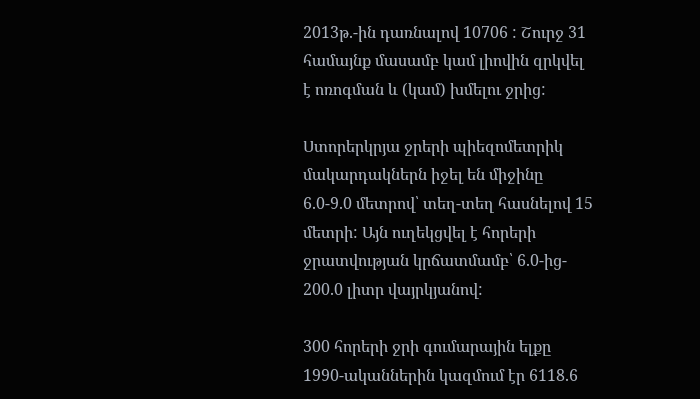2013թ.-ին դառնալով 10706 : Շուրջ 31 համայնք մասամբ կամ լիովին զրկվել է ոռոգման և (կամ) խմելու ջրից:

Ստորերկրյա ջրերի պիեզոմետրիկ մակարդակներն իջել են միջինը 6.0-9.0 մետրով՝ տեղ-տեղ հասնելով 15 մետրի: Այն ուղեկցվել է հորերի ջրատվության կրճատմամբ՝ 6.0-ից- 200.0 լիտր վայրկյանով:

300 հորերի ջրի գումարային ելքը 1990-ականներին կազմում էր 6118.6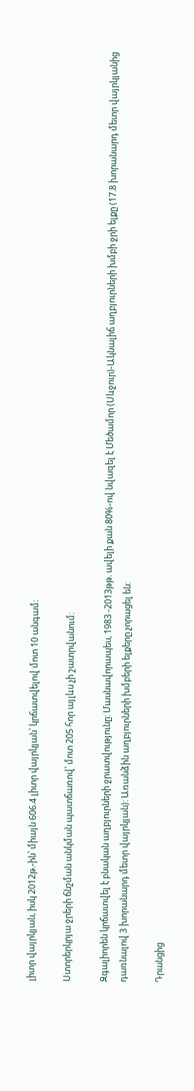լիտր վայրկյան, իսկ 2012թ.-ին՝ միայն 606.4 լիտր վայրկյան՝ կրճատվելով մոտ 10 անգամ:

Ստորերկրյա ջրերի ճնշման անկման պատճառով՝ մոտ 205 հոր այլևս չի շատրվանում:

Զգալիորեն կրճատվել է բնական աղբյուրների ջրատվությունը: Մասնավորապես, 1983 -2013թթ. ավելի քան 80%-ով նվազել է Մեծամոր (Սևջուր)-Ակնալիճ աղբյուրների խմբի ջրի ելքը (17.8 խորանարդ մետր վայրկյանից դառնալով 3 խորանարդ մետր վայրկյան): Առանձին աղբյուրների խմբերի ելքերը չորացել են:

Դրանցից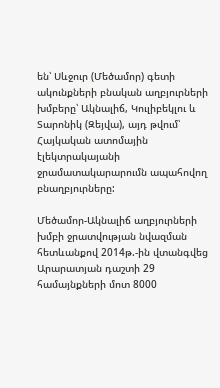են՝ Սևջուր (Մեծամոր) գետի ակունքների բնական աղբյուրների խմբերը՝ Ակնալիճ, Կուլիբեկլու և Տարոնիկ (Զեյվա), այդ թվում՝ Հայկական ատոմային էլեկտրակայանի ջրամատակարարումն ապահովող բնաղբյուրները:

Մեծամոր-Ակնալիճ աղբյուրների խմբի ջրատվության նվազման հետևանքով 2014թ.-ին վտանգվեց Արարատյան դաշտի 29 համայնքների մոտ 8000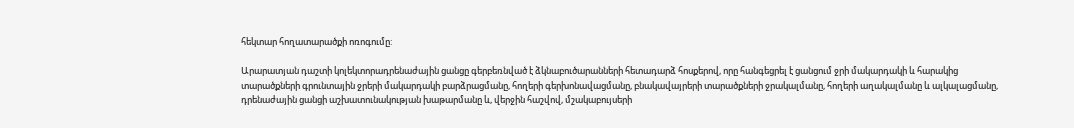հեկտար հողատարածքի ոռոգումը:

Արարատյան դաշտի կոլեկտորադրենաժային ցանցը գերբեռնված է ձկնաբուծարանների հետադարձ հոսքերով, որը հանգեցրել է ցանցում ջրի մակարդակի և հարակից տարածքների գրունտային ջրերի մակարդակի բարձրացմանը, հողերի գերխոնավացմանը, բնակավայրերի տարածքների ջրակալմանը, հողերի աղակալմանը և ալկալացմանը, դրենաժային ցանցի աշխատունակության խաթարմանը և, վերջին հաշվով, մշակաբույսերի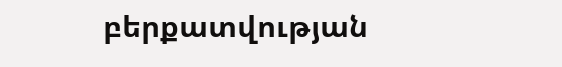բերքատվության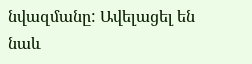նվազմանը: Ավելացել են նաև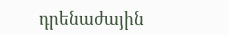դրենաժային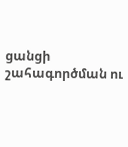ցանցի շահագործման ու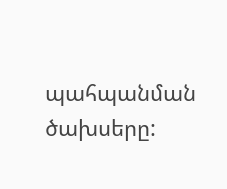պահպանման ծախսերը: